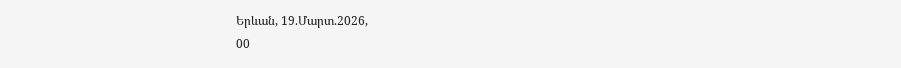Երևան, 19.Մարտ.2026,
00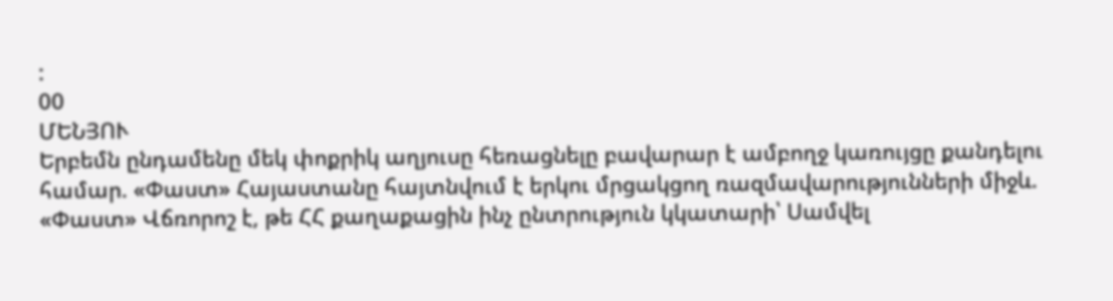:
00
ՄԵՆՅՈՒ
Երբեմն ընդամենը մեկ փոքրիկ աղյուսը հեռացնելը բավարար է ամբողջ կառույցը քանդելու համար. «Փաստ» Հայաստանը հայտնվում է երկու մրցակցող ռազմավարությունների միջև. «Փաստ» Վճռորոշ է, թե ՀՀ քաղաքացին ինչ ընտրություն կկատարի՝ Սամվել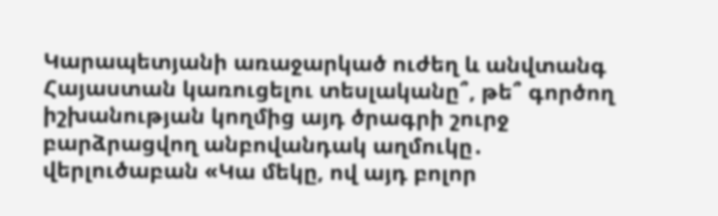Կարապետյանի առաջարկած ուժեղ և անվտանգ Հայաստան կառուցելու տեսլականը՞, թե՞ գործող իշխանության կողմից այդ ծրագրի շուրջ բարձրացվող անբովանդակ աղմուկը․ վերլուծաբան «Կա մեկը, ով այդ բոլոր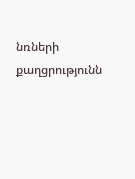նռների քաղցրությունն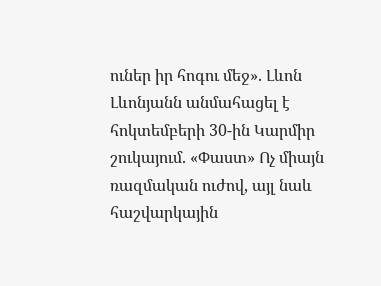ուներ իր հոգու մեջ». Լևոն Լևոնյանն անմահացել է հոկտեմբերի 30-ին Կարմիր շուկայում. «Փաստ» Ոչ միայն ռազմական ուժով, այլ նաև հաշվարկային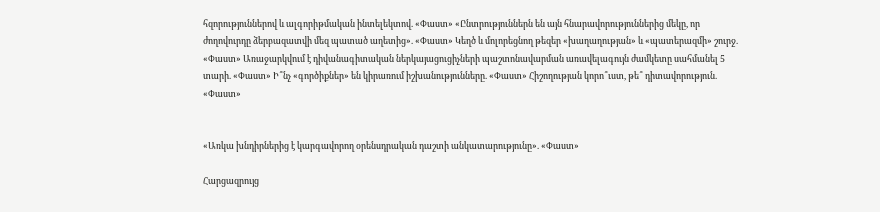հզորություններով և ալգորիթմական ինտելեկտով. «Փաստ» «Ընտրություններն են այն հնարավորություններից մեկը, որ ժողովուրդը ձերբազատվի մեզ պատած աղետից». «Փաստ» Կեղծ և մոլորեցնող թեզեր «խաղաղության» և «պատերազմի» շուրջ. «Փաստ» Առաջարկվում է դիվանագիտական ներկայացուցիչների պաշտոնավարման առավելագույն ժամկետը սահմանել 5 տարի. «Փաստ» Ի՞նչ «գործիքներ» են կիրառում իշխանությունները. «Փաստ» Հիշողության կորո՞ւստ, թե՞ դիտավորություն. «Փաստ»


«Առկա խնդիրներից է կարգավորող օրենսդրական դաշտի անկատարությունը». «Փաստ»

Հարցազրույց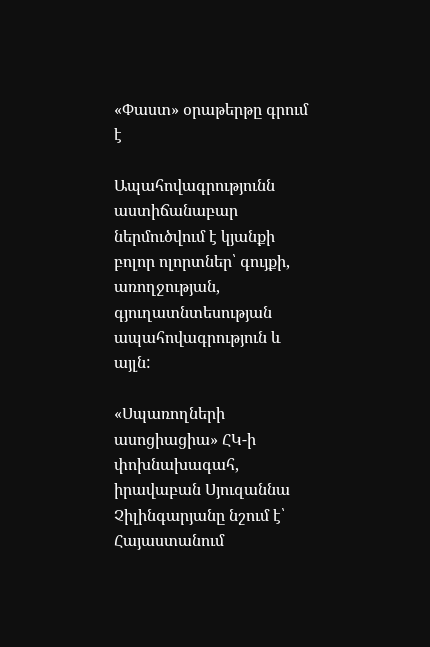«Փաստ» օրաթերթը գրում է

Ապահովագրությունն աստիճանաբար ներմուծվում է կյանքի բոլոր ոլորտներ՝ գույքի, առողջության, գյուղատնտեսության ապահովագրություն և այլն:

«Սպառողների ասոցիացիա» ՀԿ-ի փոխնախագահ, իրավաբան Սյուզաննա Չիլինգարյանը նշում է՝ Հայաստանում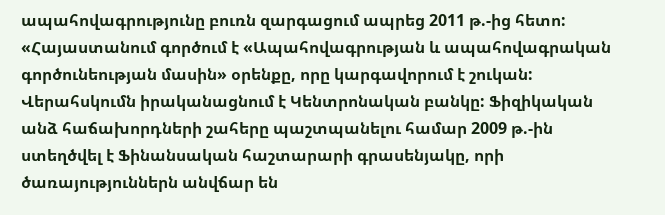ապահովագրությունը բուռն զարգացում ապրեց 2011 թ.-ից հետո: «Հայաստանում գործում է «Ապահովագրության և ապահովագրական գործունեության մասին» օրենքը, որը կարգավորում է շուկան: Վերահսկումն իրականացնում է Կենտրոնական բանկը: Ֆիզիկական անձ հաճախորդների շահերը պաշտպանելու համար 2009 թ.-ին ստեղծվել է Ֆինանսական հաշտարարի գրասենյակը, որի ծառայություններն անվճար են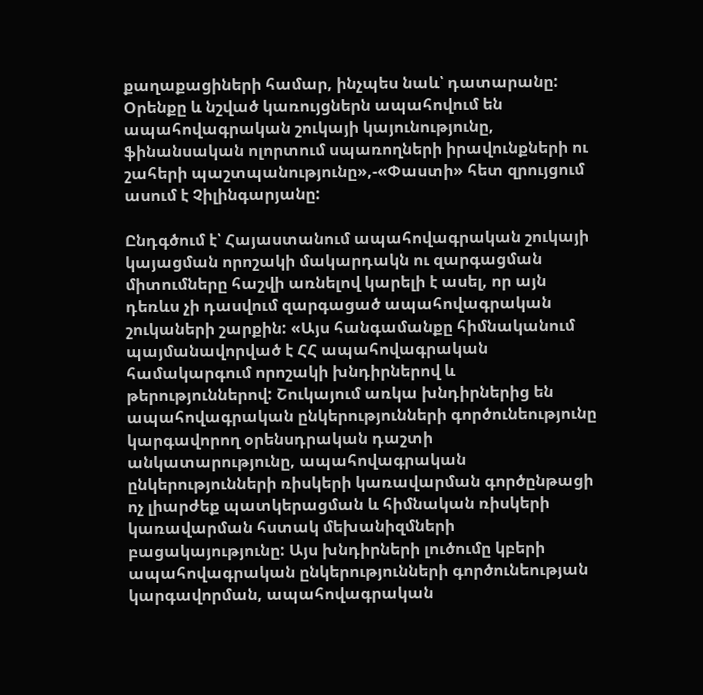քաղաքացիների համար, ինչպես նաև՝ դատարանը: Օրենքը և նշված կառույցներն ապահովում են ապահովագրական շուկայի կայունությունը, ֆինանսական ոլորտում սպառողների իրավունքների ու շահերի պաշտպանությունը»,-«Փաստի» հետ զրույցում ասում է Չիլինգարյանը:

Ընդգծում է՝ Հայաստանում ապահովագրական շուկայի կայացման որոշակի մակարդակն ու զարգացման միտումները հաշվի առնելով կարելի է ասել, որ այն դեռևս չի դասվում զարգացած ապահովագրական շուկաների շարքին: «Այս հանգամանքը հիմնականում պայմանավորված է ՀՀ ապահովագրական համակարգում որոշակի խնդիրներով և թերություններով: Շուկայում առկա խնդիրներից են ապահովագրական ընկերությունների գործունեությունը կարգավորող օրենսդրական դաշտի անկատարությունը, ապահովագրական ընկերությունների ռիսկերի կառավարման գործընթացի ոչ լիարժեք պատկերացման և հիմնական ռիսկերի կառավարման հստակ մեխանիզմների բացակայությունը: Այս խնդիրների լուծումը կբերի ապահովագրական ընկերությունների գործունեության կարգավորման, ապահովագրական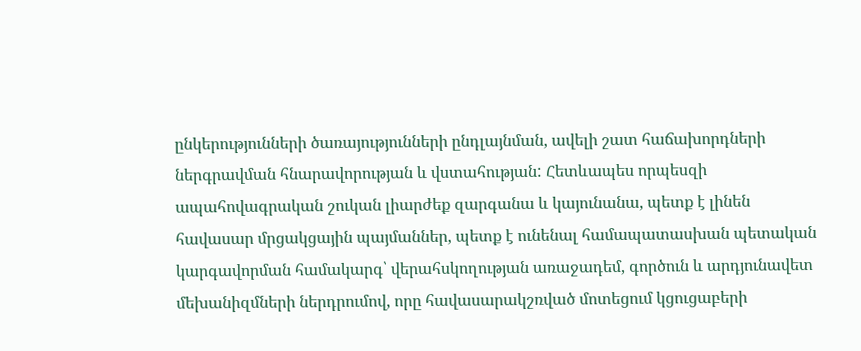ընկերությունների ծառայությունների ընդլայնման, ավելի շատ հաճախորդների ներգրավման հնարավորության և վստահության: Հետևապես որպեսզի ապահովագրական շուկան լիարժեք զարգանա և կայունանա, պետք է լինեն հավասար մրցակցային պայմաններ, պետք է ունենալ համապատասխան պետական կարգավորման համակարգ՝ վերահսկողության առաջադեմ, գործուն և արդյունավետ մեխանիզմների ներդրումով, որը հավասարակշռված մոտեցում կցուցաբերի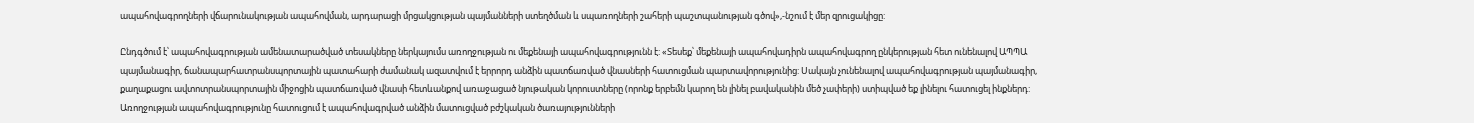ապահովագրողների վճարունակության ապահովման, արդարացի մրցակցության պայմանների ստեղծման և սպառողների շահերի պաշտպանության գծով»,-նշում է մեր զրուցակիցը:

Ընդգծում է՝ ապահովագրության ամենատարածված տեսակները ներկայումս առողջության ու մեքենայի ապահովագրությունն է: «Տեսեք՝ մեքենայի ապահովադիրն ապահովագրող ընկերության հետ ունենալով ԱՊՊԱ պայմանագիր, ճանապարհատրանսպորտային պատահարի ժամանակ ազատվում է երրորդ անձին պատճառված վնասների հատուցման պարտավորությունից: Սակայն չունենալով ապահովագրության պայմանագիր, քաղաքացու ավտոտրանսպորտային միջոցին պատճառված վնասի հետևանքով առաջացած նյութական կորուստները (որոնք երբեմն կարող են լինել բավականին մեծ չափերի) ստիպված եք լինելու հատուցել ինքներդ: Առողջության ապահովագրությունը հատուցում է ապահովագրված անձին մատուցված բժշկական ծառայությունների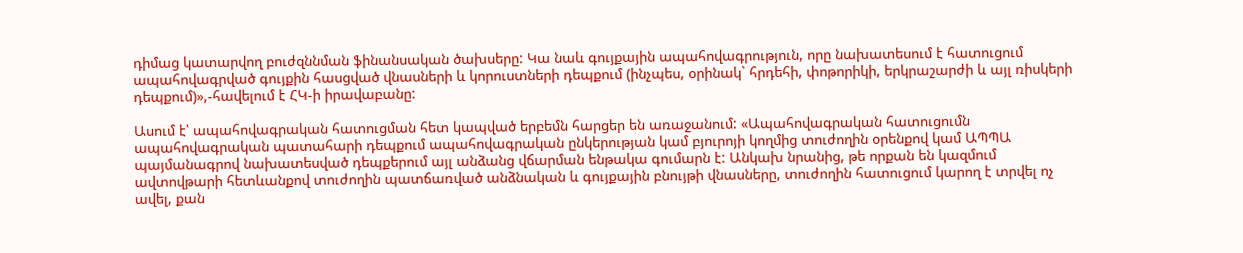դիմաց կատարվող բուժզննման ֆինանսական ծախսերը: Կա նաև գույքային ապահովագրություն, որը նախատեսում է հատուցում ապահովագրված գույքին հասցված վնասների և կորուստների դեպքում (ինչպես, օրինակ` հրդեհի, փոթորիկի, երկրաշարժի և այլ ռիսկերի դեպքում)»,-հավելում է ՀԿ-ի իրավաբանը:

Ասում է՝ ապահովագրական հատուցման հետ կապված երբեմն հարցեր են առաջանում: «Ապահովագրական հատուցումն ապահովագրական պատահարի դեպքում ապահովագրական ընկերության կամ բյուրոյի կողմից տուժողին օրենքով կամ ԱՊՊԱ պայմանագրով նախատեսված դեպքերում այլ անձանց վճարման ենթակա գումարն է: Անկախ նրանից, թե որքան են կազմում ավտովթարի հետևանքով տուժողին պատճառված անձնական և գույքային բնույթի վնասները, տուժողին հատուցում կարող է տրվել ոչ ավել, քան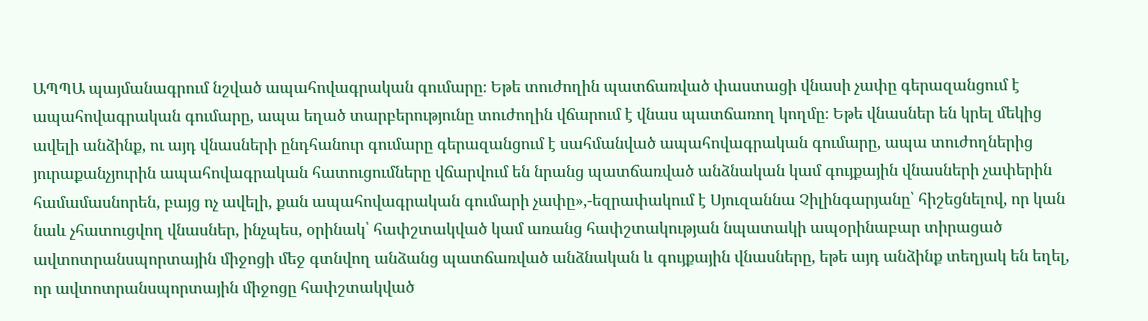ԱՊՊԱ պայմանագրում նշված ապահովագրական գումարը։ Եթե տուժողին պատճառված փաստացի վնասի չափը գերազանցում է ապահովագրական գումարը, ապա եղած տարբերությունը տուժողին վճարում է վնաս պատճառող կողմը։ Եթե վնասներ են կրել մեկից ավելի անձինք, ու այդ վնասների ընդհանուր գումարը գերազանցում է սահմանված ապահովագրական գումարը, ապա տուժողներից յուրաքանչյուրին ապահովագրական հատուցումները վճարվում են նրանց պատճառված անձնական կամ գույքային վնասների չափերին համամասնորեն, բայց ոչ ավելի, քան ապահովագրական գումարի չափը»,-եզրափակում է Սյուզաննա Չիլինգարյանը՝ հիշեցնելով, որ կան նաև չհատուցվող վնասներ, ինչպես, օրինակ՝ հափշտակված կամ առանց հափշտակության նպատակի ապօրինաբար տիրացած ավտոտրանսպորտային միջոցի մեջ գտնվող անձանց պատճառված անձնական և գույքային վնասները, եթե այդ անձինք տեղյակ են եղել, որ ավտոտրանսպորտային միջոցը հափշտակված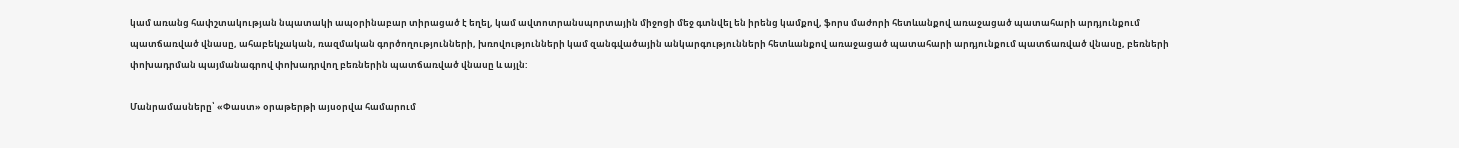կամ առանց հափշտակության նպատակի ապօրինաբար տիրացած է եղել, կամ ավտոտրանսպորտային միջոցի մեջ գտնվել են իրենց կամքով, ֆորս մաժորի հետևանքով առաջացած պատահարի արդյունքում պատճառված վնասը, ահաբեկչական, ռազմական գործողությունների, խռովությունների կամ զանգվածային անկարգությունների հետևանքով առաջացած պատահարի արդյունքում պատճառված վնասը, բեռների փոխադրման պայմանագրով փոխադրվող բեռներին պատճառված վնասը և այլն:

Մանրամասները՝ «Փաստ» օրաթերթի այսօրվա համարում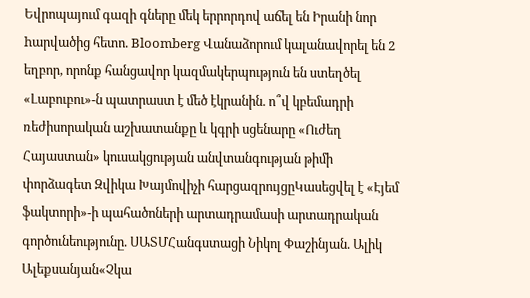Եվրոպայում գազի գները մեկ երրորդով աճել են Իրանի նոր hարվածից հետո. Bloomberg Վանաձորում կալանավորել են 2 եղբոր, որոնք հանցավոր կազմակերպություն են ստեղծել «Լաբուբու»-ն պատրաստ է մեծ էկրանին. ո՞վ կբեմադրի ռեժիսորական աշխատանքը և կգրի սցենարը «Ուժեղ Հայաստան» կուսակցության անվտանգության թիմի փորձագետ Զվիկա Խայմովիչի հարցազրույցըԿասեցվել է «Էյեմ ֆակտորի»-ի պահածոների արտադրամասի արտադրական գործունեությունը. ՍԱՏՄՀանգստացի Նիկոլ Փաշինյան. Ալիկ Ալեքսանյան«Չկա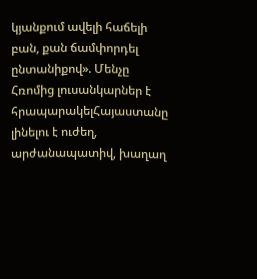կյանքում ավելի հաճելի բան, քան ճամփորդել ընտանիքով». Մենչը Հռոմից լուսանկարներ է հրապարակելՀայաստանը լինելու է ուժեղ, արժանապատիվ, խաղաղ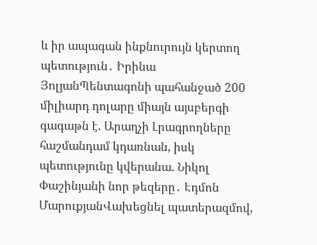և իր ապագան ինքնուրույն կերտող պետություն․ Իրինա ՅոլյանՊենտագոնի պահանջած 200 միլիարդ դոլարը միայն այսբերգի գագաթն է. Արաղչի Լրագրողները հաշմանդամ կդառնան, իսկ պետությունը կվերանա. Նիկոլ Փաշինյանի նոր թեզերը․ Էդմոն ՄարուքյանՎախեցնել պատերազմով,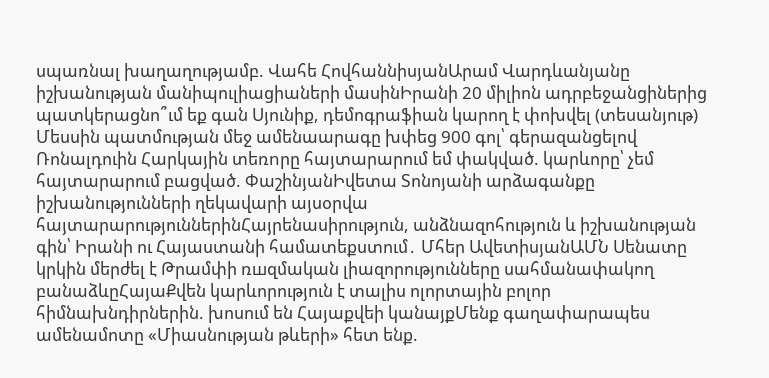սպառնալ խաղաղությամբ. Վահե ՀովհաննիսյանԱրամ Վարդևանյանը իշխանության մանիպուլիացիաների մասինԻրանի 20 միլիոն ադրբեջանցիներից պատկերացնո՞ւմ եք գան Սյունիք, դեմոգրաֆիան կարող է փոխվել (տեսանյութ) Մեսսին պատմության մեջ ամենաարագը խփեց 900 գոլ՝ գերազանցելով Ռոնալդուին Հարկային տեռnրը հայտարարում եմ փակված. կարևորը՝ չեմ հայտարարում բացված. ՓաշինյանԻվետա Տոնոյանի արձագանքը իշխանությունների ղեկավարի այսօրվա հայտարարություններինՀայրենասիրություն, անձնազոհություն և իշխանության գին՝ Իրանի ու Հայաստանի համատեքստում․ Մհեր ԱվետիսյանԱՄՆ Սենատը կրկին մերժել է Թրամփի ռшզմական լիազորությունները սահմանափակող բանաձևըՀայաՔվեն կարևորություն է տալիս ոլորտային բոլոր հիմնախնդիրներին. խոսում են Հայաքվեի կանայքՄենք գաղափարապես ամենամոտը «Միասնության թևերի» հետ ենք.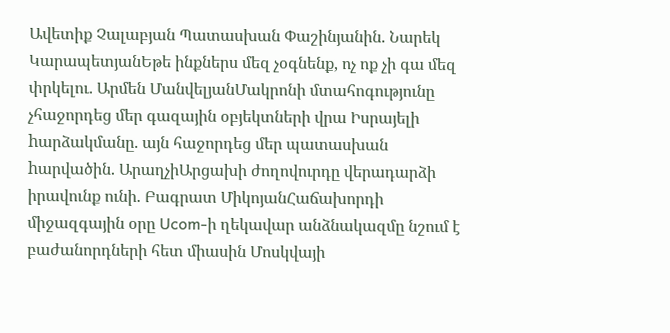Ավետիք Չալաբյան Պատասխան Փաշինյանին. Նարեկ ԿարապետյանԵթե ինքներս մեզ չօգնենք, ոչ ոք չի գա մեզ փրկելու․ Արմեն ՄանվելյանՄակրոնի մտահոգությունը չհաջորդեց մեր գազային օբյեկտների վրա Իսրայելի hարձակմանը. այն հաջորդեց մեր պատասխան hարվածին. ԱրաղչիԱրցախի ժողովուրդը վերադարձի իրավունք ունի. Բագրատ ՄիկոյանՀաճախորդի միջազգային օրը Ucom-ի ղեկավար անձնակազմը նշում է բաժանորդների հետ միասին Մոսկվայի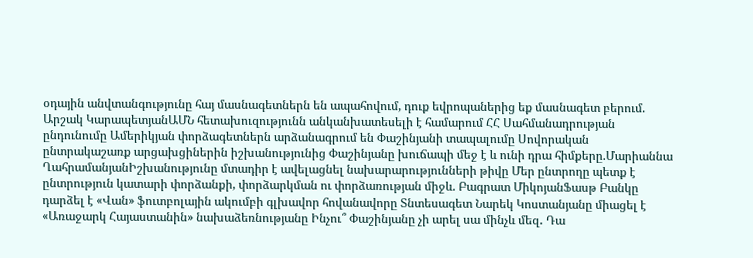օդային անվտանգությունը հայ մասնագետներն են ապահովում, դուք եվրոպաներից եք մասնագետ բերում. Արշակ ԿարապետյանԱՄՆ հետախուզությունն անկանխատեսելի է համարում ՀՀ Սահմանադրության ընդունումը Ամերիկյան փորձագետներն արձանագրում են Փաշինյանի տապալումը Սովորական ընտրակաշառք արցախցիներին իշխանությունից Փաշինյանը խուճապի մեջ է և ունի դրա հիմքերը.Մարիաննա ՂահրամանյանԻշխանությունը մտադիր է ավելացնել նախարարությունների թիվը Մեր ընտրողը պետք է ընտրություն կատարի փորձանքի, փորձարկման ու փորձառության միջև. Բագրատ ՄիկոյանՖասթ Բանկը դարձել է «Վան» ֆուտբոլային ակումբի գլխավոր հովանավորը Տնտեսագետ Նարեկ Կոստանյանը միացել է «Առաջարկ Հայաստանին» նախաձեռնությանը Ինչու՞ Փաշինյանը չի արել սա մինչև մեզ․ Դա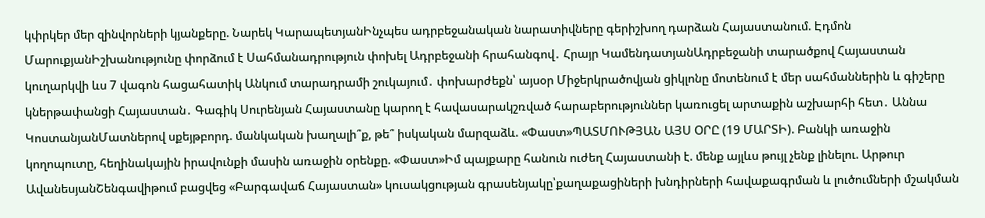կփրկեր մեր զինվորների կյանքերը. Նարեկ ԿարապետյանԻնչպես ադրբեջանական նարատիվները գերիշխող դարձան Հայաստանում. Էդմոն ՄարուքյանԻշխանությունը փորձում է Սահմանադրություն փոխել Ադրբեջանի հրահանգով․ Հրայր ԿամենդատյանԱդրբեջանի տարածքով Հայաստան կուղարկվի ևս 7 վագոն հացահատիկ Անկում տարադրամի շուկայում․ փոխարժեքն՝ այսօր Միջերկրածովյան ցիկլոնը մոտենում է մեր սահմաններին և գիշերը կներթափանցի Հայաստան․ Գագիկ Սուրենյան Հայաստանը կարող է հավասարակշռված հարաբերություններ կառուցել արտաքին աշխարհի հետ․ Աննա ԿոստանյանՄատներով սքեյթբորդ. մանկական խաղալի՞ք, թե՞ իսկական մարզաձև. «Փաստ»ՊԱՏՄՈՒԹՅԱՆ ԱՅՍ ՕՐԸ (19 ՄԱՐՏԻ). Բանկի առաջին կողոպուտը, հեղինակային իրավունքի մասին առաջին օրենքը. «Փաստ»Իմ պայքարը հանուն ուժեղ Հայաստանի է. մենք այլևս թույլ չենք լինելու. Արթուր ԱվանեսյանՇենգավիթում բացվեց «Բարգավաճ Հայաստան» կուսակցության գրասենյակը՝քաղաքացիների խնդիրների հավաքագրման և լուծումների մշակման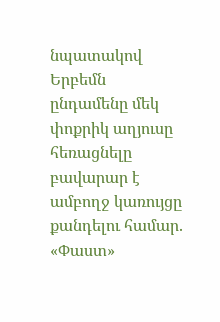նպատակով Երբեմն ընդամենը մեկ փոքրիկ աղյուսը հեռացնելը բավարար է ամբողջ կառույցը քանդելու համար. «Փաստ»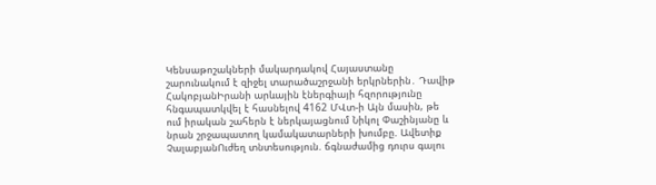Կենսաթոշակների մակարդակով Հայաստանը շարունակում է զիջել տարածաշրջանի երկրներին․ Դավիթ ՀակոբյանԻրանի արևային էներգիայի հզորությունը հնգապատկվել է հասնելով 4162 ՄՎտ-ի Այն մասին, թե ում իրական շահերն է ներկայացնում Նիկոլ Փաշինյանը և նրան շրջապատող կամակատարների խումբը. Ավետիք ՉալաբյանՈւժեղ տնտեսություն. ճգնաժամից դուրս գալու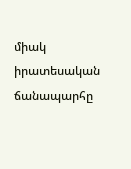միակ իրատեսական ճանապարհը